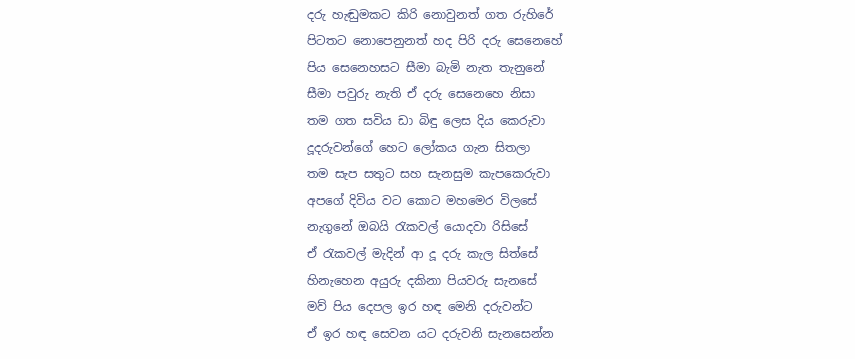දරු හැඬුමකට කිරි නොවුනත් ගත රුහිරේ
පිටතට නොපෙනුනත් හද පිරි දරු සෙනෙහේ
පිය සෙනෙහසට සීමා බැමි නැත තැනුනේ
සීමා පවුරු නැති ඒ දරු සෙනෙහෙ නිසා
තම ගත සවිය ඩා බිඳු ලෙස දිය කෙරුවා
දූදරුවන්ගේ හෙට ලෝකය ගැන සිතලා
තම සැප සතුට සහ සැනසුම කැපකෙරුවා
අපගේ දිවිය වට කොට මහමෙර විලසේ
නැගුනේ ඔබයි රැකවල් යොදවා රිසිසේ
ඒ රැකවල් මැදින් ආ දූ දරු කැල සිත්සේ
හිනැහෙන අයුරු දකිනා පියවරු සැනසේ
මව් පිය දෙපල ඉර හඳ මෙනි දරුවන්ට
ඒ ඉර හඳ සෙවන යට දරුවනි සැනසෙන්න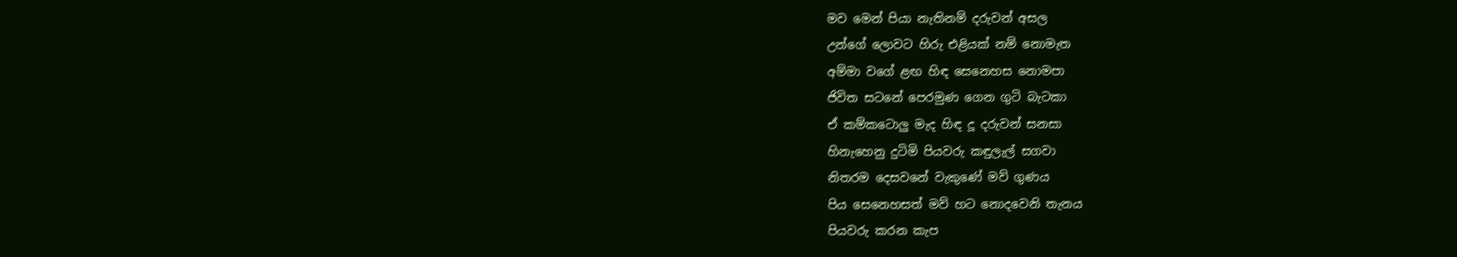මව මෙන් පියා නැතිනම් දරුවන් අසල
උන්ගේ ලොවට හිරු එළියක් නම් නොමැත
අම්මා වගේ ළඟ හිඳ සෙනෙහස නොමපා
ජිවිත සටනේ පෙරමුණ ගෙන ගුටි බැටකා
ඒ කම්කටොලු මැද හිඳ දූ දරුවන් සනසා
හිනැහෙනු දුටිමි පියවරු කඳුලැල් සගවා
නිතරම දෙසවනේ වැකුණේ මව් ගුණය
පිය සෙනෙහසත් මව් හට නොදවෙනි තැනය
පියවරු කරන කැප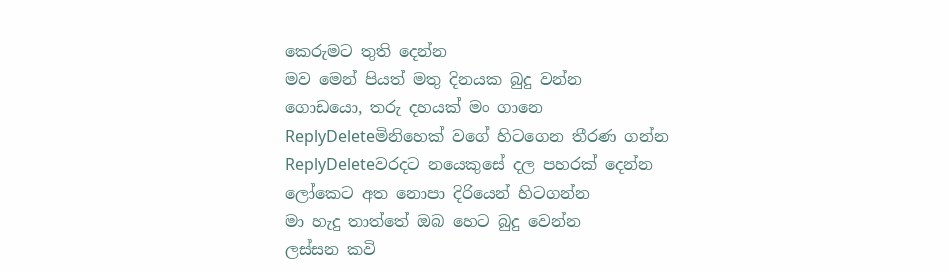කෙරුමට තුති දෙන්න
මව මෙන් පියත් මතු දිනයක බුදු වන්න
ගොඩයො, තරු දහයක් මං ගානෙ
ReplyDeleteමිනිහෙක් වගේ හිටගෙන තීරණ ගන්න
ReplyDeleteවරදට නයෙකුසේ දල පහරක් දෙන්න
ලෝකෙට අත නොපා දිරියෙන් හිටගන්න
මා හැදු තාත්තේ ඔබ හෙට බුදු වෙන්න
ලස්සන කවි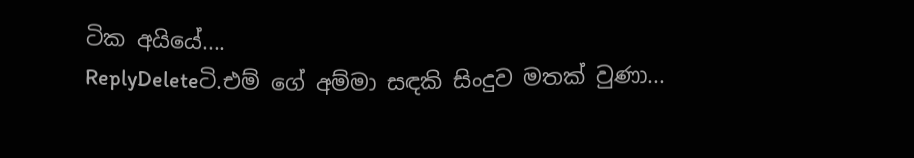ටික අයියේ....
ReplyDeleteටි.එම් ගේ අම්මා සඳකි සිංදුව මතක් වුණා...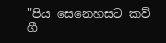"පිය සෙනෙහසට කව් ගී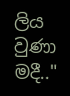ලිය වුණා මදී.."